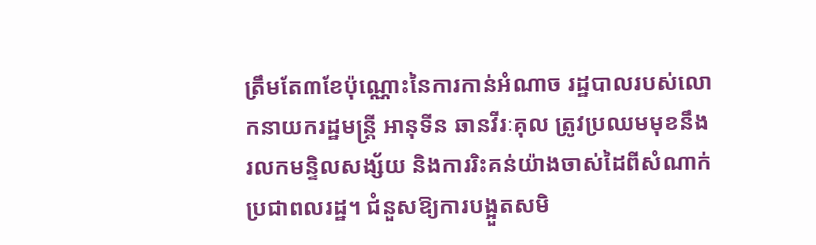ត្រឹមតែ៣ខែប៉ុណ្ណោះនៃការកាន់អំណាច រដ្ឋបាលរបស់លោកនាយករដ្ឋមន្ត្រី អានុទីន ឆានវីរៈគុល ត្រូវប្រឈមមុខនឹងរលកមន្ទិលសង្ស័យ និងការរិះគន់យ៉ាងចាស់ដៃពីសំណាក់ប្រជាពលរដ្ឋ។ ជំនួសឱ្យការបង្អួតសមិ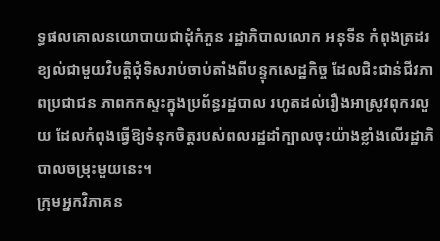ទ្ធផលគោលនយោបាយជាដុំកំភួន រដ្ឋាភិបាលលោក អនុទីន កំពុងត្រដរខ្យល់ជាមួយវិបត្តិជុំទិសរាប់ចាប់តាំងពីបន្ទុកសេដ្ឋកិច្ច ដែលជិះជាន់ជីវភាពប្រជាជន ភាពកកស្ទះក្នុងប្រព័ន្ធរដ្ឋបាល រហូតដល់រឿងអាស្រូវពុករលួយ ដែលកំពុងធ្វើឱ្យទំនុកចិត្តរបស់ពលរដ្ឋដាំក្បាលចុះយ៉ាងខ្លាំងលើរដ្ឋាភិបាលចម្រុះមួយនេះ។
ក្រុមអ្នកវិភាគន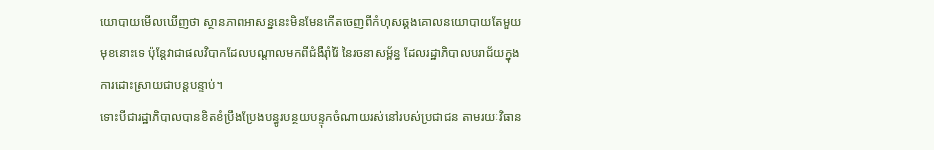យោបាយមើលឃើញថា ស្ថានភាពអាសន្ននេះមិនមែនកើតចេញពីកំហុសឆ្គងគោលនយោបាយតែមួយមុខនោះទេ ប៉ុន្តែវាជាផលវិបាកដែលបណ្តាលមកពីជំងឺរ៉ាំរ៉ៃ នៃរចនាសម្ព័ន្ធ ដែលរដ្ឋាភិបាលបរាជ័យក្នុងការដោះស្រាយជាបន្តបន្ទាប់។
ទោះបីជារដ្ឋាភិបាលបានខិតខំប្រឹងប្រែងបន្ធូរបន្ថយបន្ទុកចំណាយរស់នៅរបស់ប្រជាជន តាមរយៈវិធាន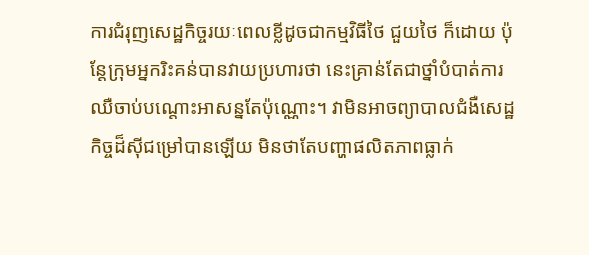ការជំរុញសេដ្ឋកិច្ចរយៈពេលខ្លីដូចជាកម្មវិធីថៃ ជួយថៃ ក៏ដោយ ប៉ុន្តែក្រុមអ្នករិះគន់បានវាយប្រហារថា នេះគ្រាន់តែជាថ្នាំបំបាត់ការឈឺចាប់បណ្តោះអាសន្នតែប៉ុណ្ណោះ។ វាមិនអាចព្យាបាលជំងឺសេដ្ឋកិច្ចដ៏ស៊ីជម្រៅបានឡើយ មិនថាតែបញ្ហាផលិតភាពធ្លាក់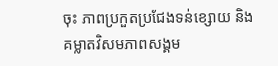ចុះ ភាពប្រកួតប្រជែងទន់ខ្សោយ និងគម្លាតវិសមភាពសង្គម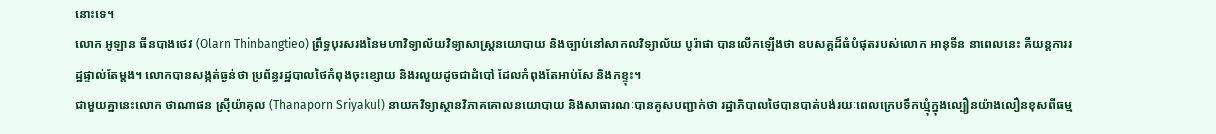នោះទេ។
លោក អូឡាន ធីនបាងថេវ (Olarn Thinbangtieo) ព្រឹទ្ធបុរសរងនៃមហាវិទ្យាល័យវិទ្យាសាស្ត្រនយោបាយ និងច្បាប់នៅសាកលវិទ្យាល័យ បូរ៉ាផា បានលើកឡើងថា ឧបសគ្គដ៏ធំបំផុតរបស់លោក អានុទីន នាពេលនេះ គឺយន្តការរដ្ឋផ្ទាល់តែម្តង។ លោកបានសង្កត់ធ្ងន់ថា ប្រព័ន្ធរដ្ឋបាលថៃកំពុងចុះខ្សោយ និងរលួយដូចជាដំបៅ ដែលកំពុងតែអាប់សែ និងកខ្ទុះ។
ជាមួយគ្នានេះលោក ថាណាផន ស្រ៊ីយ៉ាគុល (Thanaporn Sriyakul) នាយកវិទ្យាស្ថានវិភាគគោលនយោបាយ និងសាធារណៈបានគូសបញ្ជាក់ថា រដ្ឋាភិបាលថៃបានបាត់បង់រយៈពេលក្រេបទឹកឃ្មុំក្នុងល្បឿនយ៉ាងលឿនខុសពីធម្ម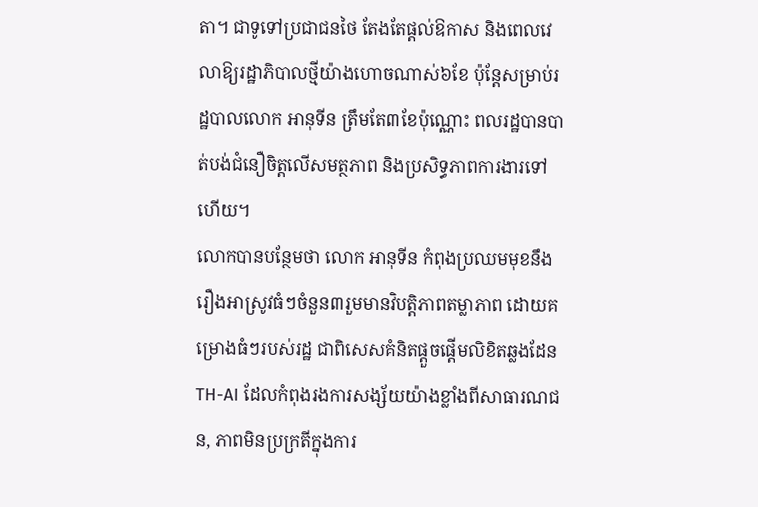តា។ ជាទូទៅប្រជាជនថៃ តែងតែផ្តល់ឱកាស និងពេលវេលាឱ្យរដ្ឋាភិបាលថ្មីយ៉ាងហោចណាស់៦ខែ ប៉ុន្តែសម្រាប់រដ្ឋបាលលោក អានុទីន ត្រឹមតែ៣ខែប៉ុណ្ណោះ ពលរដ្ឋបានបាត់បង់ជំនឿចិត្តលើសមត្ថភាព និងប្រសិទ្ធភាពការងារទៅហើយ។
លោកបានបន្ថែមថា លោក អានុទីន កំពុងប្រឈមមុខនឹងរឿងអាស្រូវធំៗចំនួន៣រួមមានវិបត្តិភាពតម្លាភាព ដោយគម្រោងធំៗរបស់រដ្ឋ ជាពិសេសគំនិតផ្តួចផ្តើមលិខិតឆ្លងដែន TH-AI ដែលកំពុងរងការសង្ស័យយ៉ាងខ្លាំងពីសាធារណជន, ភាពមិនប្រក្រតីក្នុងការ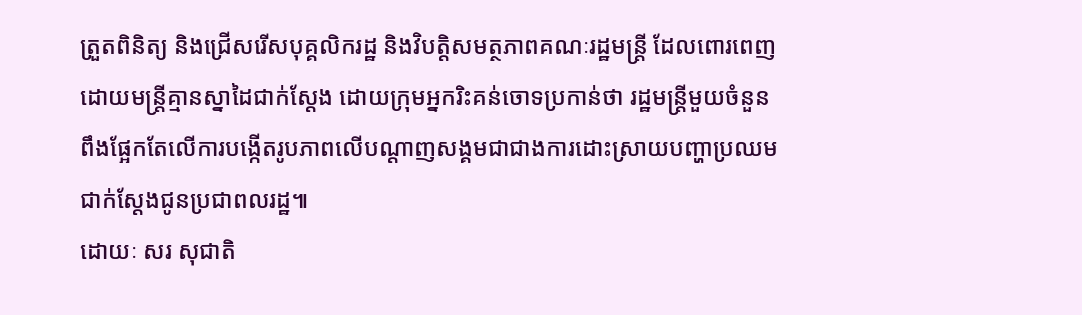ត្រួតពិនិត្យ និងជ្រើសរើសបុគ្គលិករដ្ឋ និងវិបត្តិសមត្ថភាពគណៈរដ្ឋមន្ត្រី ដែលពោរពេញដោយមន្ត្រីគ្មានស្នាដៃជាក់ស្តែង ដោយក្រុមអ្នករិះគន់ចោទប្រកាន់ថា រដ្ឋមន្ត្រីមួយចំនួនពឹងផ្អែកតែលើការបង្កើតរូបភាពលើបណ្តាញសង្គមជាជាងការដោះស្រាយបញ្ហាប្រឈមជាក់ស្តែងជូនប្រជាពលរដ្ឋ៕
ដោយៈ សរ សុជាតិ